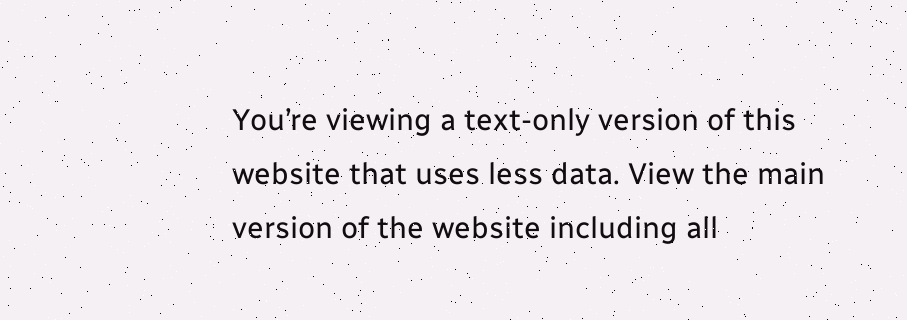You’re viewing a text-only version of this website that uses less data. View the main version of the website including all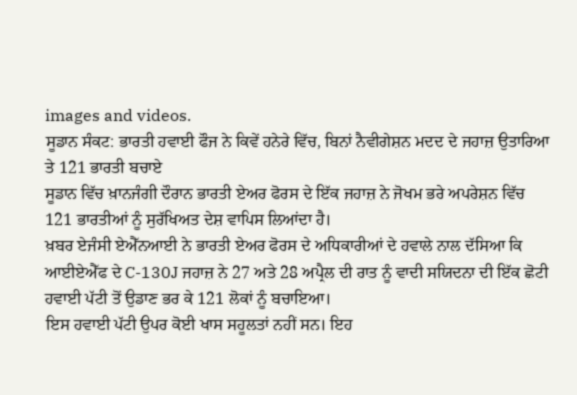images and videos.
ਸੂਡਾਨ ਸੰਕਟ: ਭਾਰਤੀ ਹਵਾਈ ਫੌਜ ਨੇ ਕਿਵੇਂ ਹਨੇਰੇ ਵਿੱਚ, ਬਿਨਾਂ ਨੈਵੀਗੇਸ਼ਨ ਮਦਦ ਦੇ ਜਹਾਜ਼ ਉਤਾਰਿਆ ਤੇ 121 ਭਾਰਤੀ ਬਚਾਏ
ਸੂਡਾਨ ਵਿੱਚ ਖ਼ਾਨਜੰਗੀ ਦੌਰਾਨ ਭਾਰਤੀ ਏਅਰ ਫੋਰਸ ਦੇ ਇੱਕ ਜਹਾਜ਼ ਨੇ ਜੋਖਮ ਭਰੇ ਅਪਰੇਸ਼ਨ ਵਿੱਚ 121 ਭਾਰਤੀਆਂ ਨੂੰ ਸੁਰੱਖਿਅਤ ਦੇਸ਼ ਵਾਪਿਸ ਲਿਆਂਦਾ ਹੈ।
ਖ਼ਬਰ ਏਜੰਸੀ ਏਐੱਨਆਈ ਨੇ ਭਾਰਤੀ ਏਅਰ ਫੋਰਸ ਦੇ ਅਧਿਕਾਰੀਆਂ ਦੇ ਹਵਾਲੇ ਨਾਲ ਦੱਸਿਆ ਕਿ ਆਈਏਐੱਫ ਦੇ C-130J ਜਹਾਜ਼ ਨੇ 27 ਅਤੇ 28 ਅਪ੍ਰੈਲ ਦੀ ਰਾਤ ਨੂੰ ਵਾਦੀ ਸਯਿਦਨਾ ਦੀ ਇੱਕ ਛੋਟੀ ਹਵਾਈ ਪੱਟੀ ਤੋਂ ਉਡਾਣ ਭਰ ਕੇ 121 ਲੋਕਾਂ ਨੂੰ ਬਚਾਇਆ।
ਇਸ ਹਵਾਈ ਪੱਟੀ ਉਪਰ ਕੋਈ ਖਾਸ ਸਹੂਲਤਾਂ ਨਹੀਂ ਸਨ। ਇਹ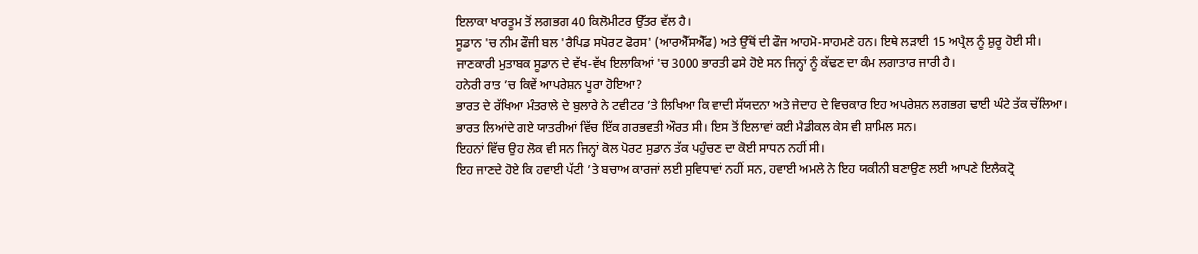ਇਲਾਕਾ ਖਾਰਤੂਮ ਤੋਂ ਲਗਭਗ 40 ਕਿਲੋਮੀਟਰ ਉੱਤਰ ਵੱਲ ਹੈ।
ਸੂਡਾਨ 'ਚ ਨੀਮ ਫੌਜੀ ਬਲ 'ਰੈਪਿਡ ਸਪੋਰਟ ਫੋਰਸ' (ਆਰਐੱਸਐੱਫ) ਅਤੇ ਉੱਥੋਂ ਦੀ ਫੌਜ ਆਹਮੋ-ਸਾਹਮਣੇ ਹਨ। ਇਥੇ ਲੜਾਈ 15 ਅਪ੍ਰੈਲ ਨੂੰ ਸ਼ੁਰੂ ਹੋਈ ਸੀ।
ਜਾਣਕਾਰੀ ਮੁਤਾਬਕ ਸੂਡਾਨ ਦੇ ਵੱਖ-ਵੱਖ ਇਲਾਕਿਆਂ 'ਚ 3000 ਭਾਰਤੀ ਫਸੇ ਹੋਏ ਸਨ ਜਿਨ੍ਹਾਂ ਨੂੰ ਕੱਢਣ ਦਾ ਕੰਮ ਲਗਾਤਾਰ ਜਾਰੀ ਹੈ।
ਹਨੇਰੀ ਰਾਤ ’ਚ ਕਿਵੇਂ ਆਪਰੇਸ਼ਨ ਪੂਰਾ ਹੋਇਆ?
ਭਾਰਤ ਦੇ ਰੱਖਿਆ ਮੰਤਰਾਲੇ ਦੇ ਬੁਲਾਰੇ ਨੇ ਟਵੀਟਰ ’ਤੇ ਲਿਖਿਆ ਕਿ ਵਾਦੀ ਸੱਯਦਨਾ ਅਤੇ ਜੇਦਾਹ ਦੇ ਵਿਚਕਾਰ ਇਹ ਅਪਰੇਸ਼ਨ ਲਗਭਗ ਢਾਈ ਘੰਟੇ ਤੱਕ ਚੱਲਿਆ।
ਭਾਰਤ ਲਿਆਂਦੇ ਗਏ ਯਾਤਰੀਆਂ ਵਿੱਚ ਇੱਕ ਗਰਭਵਤੀ ਔਰਤ ਸੀ। ਇਸ ਤੋਂ ਇਲਾਵਾਂ ਕਈ ਮੈਡੀਕਲ ਕੇਸ ਵੀ ਸ਼ਾਮਿਲ ਸਨ।
ਇਹਨਾਂ ਵਿੱਚ ਉਹ ਲੋਕ ਵੀ ਸਨ ਜਿਨ੍ਹਾਂ ਕੋਲ ਪੋਰਟ ਸੁਡਾਨ ਤੱਕ ਪਹੁੰਚਣ ਦਾ ਕੋਈ ਸਾਧਨ ਨਹੀਂ ਸੀ।
ਇਹ ਜਾਣਦੇ ਹੋਏ ਕਿ ਹਵਾਈ ਪੱਟੀ ’ਤੇ ਬਚਾਅ ਕਾਰਜਾਂ ਲਈ ਸੁਵਿਧਾਵਾਂ ਨਹੀਂ ਸਨ, ਹਵਾਈ ਅਮਲੇ ਨੇ ਇਹ ਯਕੀਨੀ ਬਣਾਉਣ ਲਈ ਆਪਣੇ ਇਲੈਕਟ੍ਰੋ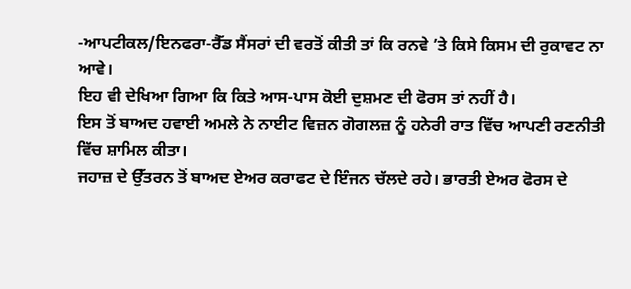-ਆਪਟੀਕਲ/ਇਨਫਰਾ-ਰੈੱਡ ਸੈਂਸਰਾਂ ਦੀ ਵਰਤੋਂ ਕੀਤੀ ਤਾਂ ਕਿ ਰਨਵੇ ’ਤੇ ਕਿਸੇ ਕਿਸਮ ਦੀ ਰੁਕਾਵਟ ਨਾ ਆਵੇ।
ਇਹ ਵੀ ਦੇਖਿਆ ਗਿਆ ਕਿ ਕਿਤੇ ਆਸ-ਪਾਸ ਕੋਈ ਦੁਸ਼ਮਣ ਦੀ ਫੋਰਸ ਤਾਂ ਨਹੀਂ ਹੈ।
ਇਸ ਤੋਂ ਬਾਅਦ ਹਵਾਈ ਅਮਲੇ ਨੇ ਨਾਈਟ ਵਿਜ਼ਨ ਗੋਗਲਜ਼ ਨੂੰ ਹਨੇਰੀ ਰਾਤ ਵਿੱਚ ਆਪਣੀ ਰਣਨੀਤੀ ਵਿੱਚ ਸ਼ਾਮਿਲ ਕੀਤਾ।
ਜਹਾਜ਼ ਦੇ ਉੱਤਰਨ ਤੋਂ ਬਾਅਦ ਏਅਰ ਕਰਾਫਟ ਦੇ ਇੰਜਨ ਚੱਲਦੇ ਰਹੇ। ਭਾਰਤੀ ਏਅਰ ਫੋਰਸ ਦੇ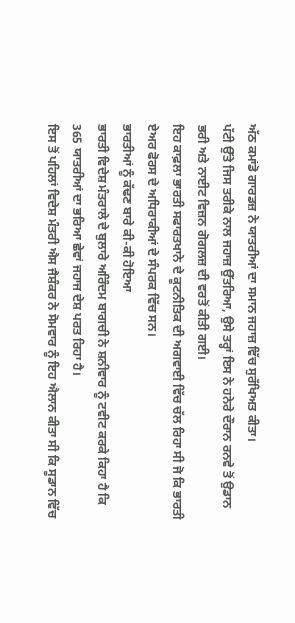ਅੱਠ ਕਮਾਂਡੋ ਗਾਰਡਜ਼ ਨੇ ਯਾਤਰੀਆਂ ਦਾ ਸਮਾਨ ਜਹਾਜ਼ ਵਿੱਚ ਸੁਰੱਖਿਅਤ ਕੀਤਾ।
ਪੱਟੀ ਉੱਤੇ ਜਿਸ ਤਰੀਕੇ ਨਾਲ ਜਹਾਜ਼ ਉੱਤਰਿਆ, ਉਸੇ ਤਰ੍ਹਾਂ ਇਸ ਨੇ ਹਨੇਰੇ ਦੌਰਾਨ ਰਨਵੇ ਤੋਂ ਉਡਾਨ ਭਰੀ ਅਤੇ ਨਾਈਟ ਵਿਜ਼ਨ ਗੋਗਲਜ਼ ਦੀ ਵਰਤੋਂ ਕੀਤੀ ਗਈ।
ਇਹ ਕਾਫ਼ਲਾ ਭਾਰਤੀ ਸਫਾਰਤਖਾਨੇ ਦੇ ਕੂਟਨੀਤਿਕ ਦੀ ਅਗਵਾਈ ਵਿੱਚ ਚੱਲ ਰਿਹਾ ਸੀ ਜੋ ਕਿ ਭਾਰਤੀ ਏਅਰ ਫੋਰਸ ਦੇ ਅਧਿਰਾਕੀਆਂ ਦੇ ਸੰਪਰਕ ਵਿੱਚ ਸਨ।
ਭਾਰਤੀਆਂ ਨੂੰ ਕੱਢਣ ਬਾਰੇ ਕੀ-ਕੀ ਹੋਇਆ
ਭਾਰਤੀ ਵਿਦੇਸ਼ ਮੰਤਰਾਲੇ ਦੇ ਬੁਲਾਰੇ ਅਰਿੰਦਮ ਬਾਗਚੀ ਨੇ ਸ਼ਨੀਵਾਰ ਨੂੰ ਟਵੀਟ ਕਰਕੇ ਕਿਹਾ ਹੈ ਕਿ 365 ਯਾਤਰੀਆਂ ਦਾ ਭਰਿਆ ਛੇਵਾਂ ਜਹਾਜ ਦੇਸ਼ ਪਰਤ ਰਿਹਾ ਹੈ।
ਇਸ ਤੋਂ ਪਹਿਲਾਂ ਵਿਦੇਸ਼ ਮੰਤਰੀ ਐਸ ਜੈਸ਼ੰਕਰ ਨੇ ਸੋਮਵਾਰ ਨੂੰ ਇਹ ਐਲਾਨ ਕੀਤਾ ਸੀ ਕਿ ਸੂਡਾਨ ਵਿੱਚ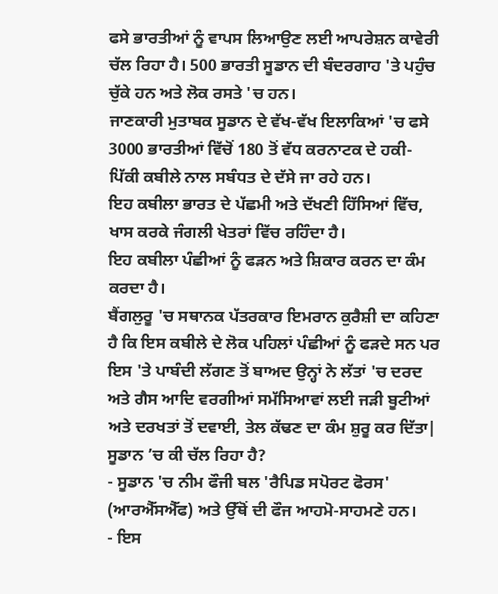ਫਸੇ ਭਾਰਤੀਆਂ ਨੂੰ ਵਾਪਸ ਲਿਆਉਣ ਲਈ ਆਪਰੇਸ਼ਨ ਕਾਵੇਰੀ ਚੱਲ ਰਿਹਾ ਹੈ। 500 ਭਾਰਤੀ ਸੂਡਾਨ ਦੀ ਬੰਦਰਗਾਹ 'ਤੇ ਪਹੁੰਚ ਚੁੱਕੇ ਹਨ ਅਤੇ ਲੋਕ ਰਸਤੇ 'ਚ ਹਨ।
ਜਾਣਕਾਰੀ ਮੁਤਾਬਕ ਸੂਡਾਨ ਦੇ ਵੱਖ-ਵੱਖ ਇਲਾਕਿਆਂ 'ਚ ਫਸੇ 3000 ਭਾਰਤੀਆਂ ਵਿੱਚੋਂ 180 ਤੋਂ ਵੱਧ ਕਰਨਾਟਕ ਦੇ ਹਕੀ-ਪਿੱਕੀ ਕਬੀਲੇ ਨਾਲ ਸਬੰਧਤ ਦੇ ਦੱਸੇ ਜਾ ਰਹੇ ਹਨ।
ਇਹ ਕਬੀਲਾ ਭਾਰਤ ਦੇ ਪੱਛਮੀ ਅਤੇ ਦੱਖਣੀ ਹਿੱਸਿਆਂ ਵਿੱਚ, ਖਾਸ ਕਰਕੇ ਜੰਗਲੀ ਖੇਤਰਾਂ ਵਿੱਚ ਰਹਿੰਦਾ ਹੈ।
ਇਹ ਕਬੀਲਾ ਪੰਛੀਆਂ ਨੂੰ ਫੜਨ ਅਤੇ ਸ਼ਿਕਾਰ ਕਰਨ ਦਾ ਕੰਮ ਕਰਦਾ ਹੈ।
ਬੈਂਗਲੁਰੂ 'ਚ ਸਥਾਨਕ ਪੱਤਰਕਾਰ ਇਮਰਾਨ ਕੁਰੈਸ਼ੀ ਦਾ ਕਹਿਣਾ ਹੈ ਕਿ ਇਸ ਕਬੀਲੇ ਦੇ ਲੋਕ ਪਹਿਲਾਂ ਪੰਛੀਆਂ ਨੂੰ ਫੜਦੇ ਸਨ ਪਰ ਇਸ 'ਤੇ ਪਾਬੰਦੀ ਲੱਗਣ ਤੋਂ ਬਾਅਦ ਉਨ੍ਹਾਂ ਨੇ ਲੱਤਾਂ 'ਚ ਦਰਦ ਅਤੇ ਗੈਸ ਆਦਿ ਵਰਗੀਆਂ ਸਮੱਸਿਆਵਾਂ ਲਈ ਜੜੀ ਬੂਟੀਆਂ ਅਤੇ ਦਰਖਤਾਂ ਤੋਂ ਦਵਾਈ, ਤੇਲ ਕੱਢਣ ਦਾ ਕੰਮ ਸ਼ੁਰੂ ਕਰ ਦਿੱਤਾ|
ਸੂਡਾਨ ’ਚ ਕੀ ਚੱਲ ਰਿਹਾ ਹੈ?
- ਸੂਡਾਨ 'ਚ ਨੀਮ ਫੌਜੀ ਬਲ 'ਰੈਪਿਡ ਸਪੋਰਟ ਫੋਰਸ' (ਆਰਐੱਸਐੱਫ) ਅਤੇ ਉੱਥੋਂ ਦੀ ਫੌਜ ਆਹਮੋ-ਸਾਹਮਣੇ ਹਨ।
- ਇਸ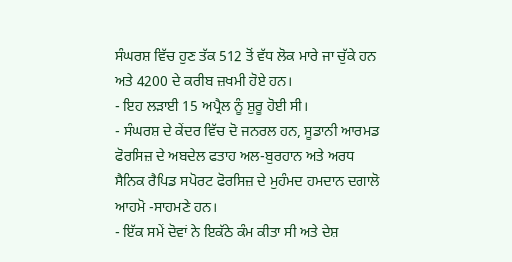ਸੰਘਰਸ਼ ਵਿੱਚ ਹੁਣ ਤੱਕ 512 ਤੋਂ ਵੱਧ ਲੋਕ ਮਾਰੇ ਜਾ ਚੁੱਕੇ ਹਨ ਅਤੇ 4200 ਦੇ ਕਰੀਬ ਜ਼ਖਮੀ ਹੋਏ ਹਨ।
- ਇਹ ਲੜਾਈ 15 ਅਪ੍ਰੈਲ ਨੂੰ ਸ਼ੁਰੂ ਹੋਈ ਸੀ।
- ਸੰਘਰਸ਼ ਦੇ ਕੇਂਦਰ ਵਿੱਚ ਦੋ ਜਨਰਲ ਹਨ, ਸੂਡਾਨੀ ਆਰਮਡ ਫੋਰਸਿਜ਼ ਦੇ ਅਬਦੇਲ ਫਤਾਹ ਅਲ-ਬੁਰਹਾਨ ਅਤੇ ਅਰਧ ਸੈਨਿਕ ਰੈਪਿਡ ਸਪੋਰਟ ਫੋਰਸਿਜ਼ ਦੇ ਮੁਹੰਮਦ ਹਮਦਾਨ ਦਗਾਲੋ ਆਹਮੋ -ਸਾਹਮਣੇ ਹਨ।
- ਇੱਕ ਸਮੇਂ ਦੋਵਾਂ ਨੇ ਇਕੱਠੇ ਕੰਮ ਕੀਤਾ ਸੀ ਅਤੇ ਦੇਸ਼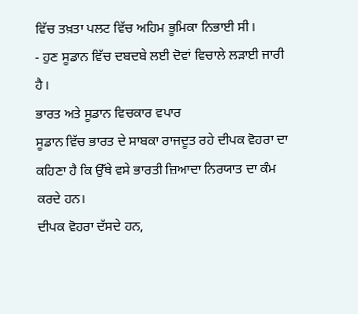ਵਿੱਚ ਤਖ਼ਤਾ ਪਲਟ ਵਿੱਚ ਅਹਿਮ ਭੂਮਿਕਾ ਨਿਭਾਈ ਸੀ।
- ਹੁਣ ਸੂਡਾਨ ਵਿੱਚ ਦਬਦਬੇ ਲਈ ਦੋਵਾਂ ਵਿਚਾਲੇ ਲੜਾਈ ਜਾਰੀ ਹੈ।
ਭਾਰਤ ਅਤੇ ਸੂਡਾਨ ਵਿਚਕਾਰ ਵਪਾਰ
ਸੂਡਾਨ ਵਿੱਚ ਭਾਰਤ ਦੇ ਸਾਬਕਾ ਰਾਜਦੂਤ ਰਹੇ ਦੀਪਕ ਵੋਹਰਾ ਦਾ ਕਹਿਣਾ ਹੈ ਕਿ ਉੱਥੇ ਵਸੇ ਭਾਰਤੀ ਜ਼ਿਆਦਾ ਨਿਰਯਾਤ ਦਾ ਕੰਮ ਕਰਦੇ ਹਨ।
ਦੀਪਕ ਵੋਹਰਾ ਦੱਸਦੇ ਹਨ,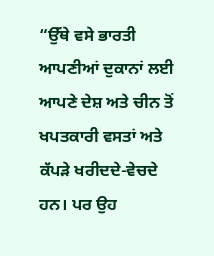“ਉੱਥੇ ਵਸੇ ਭਾਰਤੀ ਆਪਣੀਆਂ ਦੁਕਾਨਾਂ ਲਈ ਆਪਣੇ ਦੇਸ਼ ਅਤੇ ਚੀਨ ਤੋਂ ਖਪਤਕਾਰੀ ਵਸਤਾਂ ਅਤੇ ਕੱਪੜੇ ਖਰੀਦਦੇ-ਵੇਚਦੇ ਹਨ। ਪਰ ਉਹ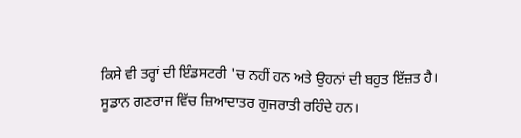ਕਿਸੇ ਵੀ ਤਰ੍ਹਾਂ ਦੀ ਇੰਡਸਟਰੀ 'ਚ ਨਹੀਂ ਹਨ ਅਤੇ ਉਹਨਾਂ ਦੀ ਬਹੁਤ ਇੱਜ਼ਤ ਹੈ।
ਸੂਡਾਨ ਗਣਰਾਜ ਵਿੱਚ ਜ਼ਿਆਦਾਤਰ ਗੁਜਰਾਤੀ ਰਹਿੰਦੇ ਹਨ।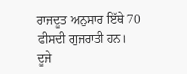ਰਾਜਦੂਤ ਅਨੁਸਾਰ ਇੱਥੇ 70 ਫੀਸਦੀ ਗੁਜਰਾਤੀ ਹਨ।
ਦੂਜੇ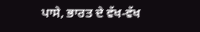ਪਾਸੇ, ਭਾਰਤ ਦੇ ਵੱਖ-ਵੱਖ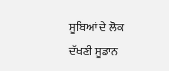ਸੂਬਿਆਂ ਦੇ ਲੋਕ ਦੱਖਣੀ ਸੂਡਾਨ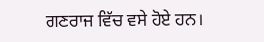ਗਣਰਾਜ ਵਿੱਚ ਵਸੇ ਹੋਏ ਹਨ।